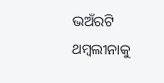ଭଅଁରଟି ଥମ୍ବଲୀନାକୁ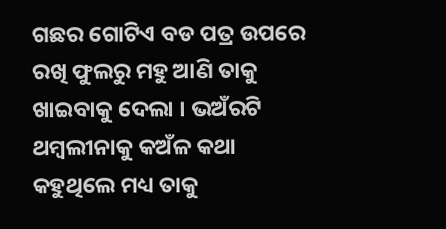ଗଛର ଗୋଟିଏ ବଡ ପତ୍ର ଉପରେ ରଖି ଫୁଲରୁ ମହୁ ଆଣି ତାକୁ ଖାଇବାକୁ ଦେଲା । ଭଅଁରଟି ଥମ୍ବଲୀନାକୁ କଅଁଳ କଥା କହୁଥିଲେ ମଧ୍ୟ ତାକୁ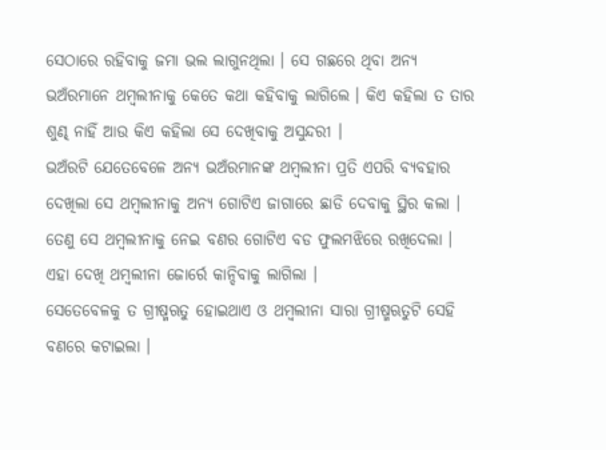ସେଠାରେ ରହିବାକୁ ଜମା ଭଲ ଲାଗୁନଥିଲା । ସେ ଗଛରେ ଥିବା ଅନ୍ୟ ଭଅଁରମାନେ ଥମ୍ବଲୀନାକୁ କେତେ କଥା କହିବାକୁ ଲାଗିଲେ । କିଏ କହିଲା ତ ତାର ଶୁଣ୍ଢ ନାହିଁ ଆଉ କିଏ କହିଲା ସେ ଦେଖିବାକୁ ଅସୁନ୍ଦରୀ ।
ଭଅଁରଟି ଯେତେବେଳେ ଅନ୍ୟ ଭଅଁରମାନଙ୍କ ଥମ୍ବଲୀନା ପ୍ରତି ଏପରି ବ୍ୟବହାର ଦେଖିଲା ସେ ଥମ୍ବଲୀନାକୁ ଅନ୍ୟ ଗୋଟିଏ ଜାଗାରେ ଛାଡି ଦେବାକୁ ସ୍ଥିର କଲା । ତେଣୁ ସେ ଥମ୍ବଲୀନାକୁ ନେଇ ବଣର ଗୋଟିଏ ବଡ ଫୁଲମଝିରେ ରଖିଦେଲା । ଏହା ଦେଖି ଥମ୍ବଲୀନା ଜୋର୍ରେ କାନ୍ଦିବାକୁ ଲାଗିଲା ।
ସେତେବେଳକୁ ତ ଗ୍ରୀଷ୍ମଋତୁ ହୋଇଥାଏ ଓ ଥମ୍ବଲୀନା ସାରା ଗ୍ରୀଷ୍ମଋତୁଟି ସେହି ବଣରେ କଟାଇଲା ।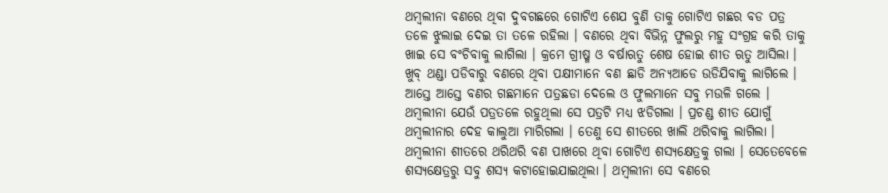ଥମ୍ବଲୀନା ବଣରେ ଥିବା ଦୁବଗଛରେ ଗୋଟିଏ ଶେଯ ବୁଣି ତାକୁ ଗୋଟିଏ ଗଛର ବଡ ପତ୍ର ତଳେ ଝୁଲାଇ ଦେଇ ତା ତଳେ ରହିଲା । ବଣରେ ଥିବା ବିଭିନ୍ନ ଫୁଲରୁ ମହୁ ସଂଗ୍ରହ କରି ତାକୁ ଖାଇ ସେ ବଂଚିବାକୁ ଲାଗିଲା । କ୍ରମେ ଗ୍ରୀଷ୍ମ ଓ ବର୍ଷାଋତୁ ଶେଷ ହୋଇ ଶୀତ ଋତୁ ଆସିଲା । ଖୁବ୍ ଥଣ୍ଡା ପଡିବାରୁ ବଣରେ ଥିବା ପକ୍ଷୀମାନେ ବଣ ଛାଡି ଅନ୍ୟଆଡେ ଉଡିଯିବାକୁ ଲାଗିଲେ । ଆସ୍ତେ ଆସ୍ତେ ବଣର ଗଛମାନେ ପତ୍ରଛଡା ଦେଲେ ଓ ଫୁଲମାନେ ସବୁ ମଉଳି ଗଲେ । ଥମ୍ବଲୀନା ଯେଉଁ ପତ୍ରତଳେ ରହୁଥିଲା ସେ ପତ୍ରଟି ମଧ୍ୟ ଝଡିଗଲା । ପ୍ରଚଣ୍ଡ ଶୀତ ଯୋଗୁଁ ଥମ୍ବଲୀନାର ଦେହ କାଲୁଆ ମାରିଗଲା । ତେଣୁ ସେ ଶୀତରେ ଖାଲି ଥରିବାକୁ ଲାଗିଲା ।
ଥମ୍ବଲୀନା ଶୀତରେ ଥରିଥରି ବଣ ପାଖରେ ଥିବା ଗୋଟିଏ ଶସ୍ୟକ୍ଷେତ୍ରକୁ ଗଲା । ସେତେବେଳେ ଶସ୍ୟକ୍ଷେତ୍ରରୁ ସବୁ ଶସ୍ୟ କଟାହୋଇଯାଇଥିଲା । ଥମ୍ବଲୀନା ସେ ବଣରେ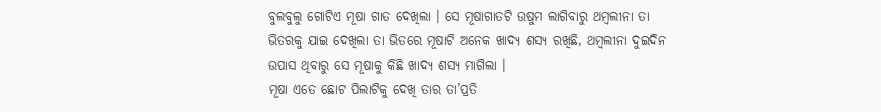ବୁଲବୁଲୁ ଗୋଟିଏ ମୂଷା ଗାତ ଦେଖିଲା । ସେ ମୂଷାଗାତଟି ଉଷୁମ ଲାଗିବାରୁ ଥମ୍ବଲୀନା ତା ଭିତରକୁ ଯାଇ ଦେଖିଲା ତା ଭିତରେ ମୂଷାଟି ଅନେକ ଖାଦ୍ୟ ଶସ୍ୟ ରଖିଛି, ଥମ୍ବଲୀନା ଦୁଇଦିନ ଉପାସ ଥିବାରୁ ସେ ମୂଷାକୁ କିଛି ଖାଦ୍ୟ ଶସ୍ୟ ମାଗିଲା ।
ମୂଷା ଏତେ ଛୋଟ ପିଲାଟିକୁ ଦେଖି ତାର ତା’ପ୍ରତି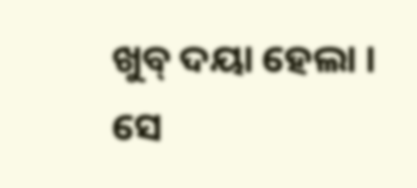ଖୁବ୍ ଦୟା ହେଲା । ସେ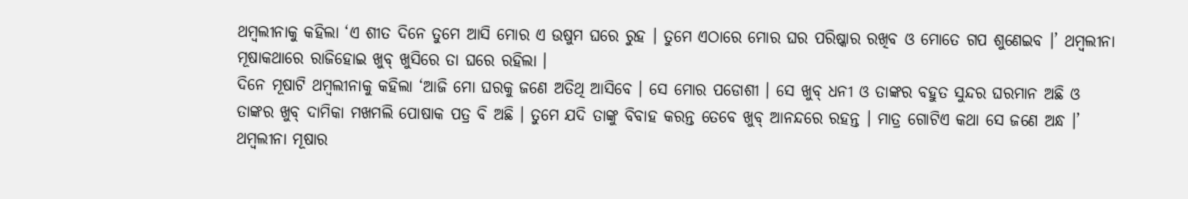ଥମ୍ବଲୀନାକୁ କହିଲା ‘ଏ ଶୀତ ଦିନେ ତୁମେ ଆସି ମୋର ଏ ଉଷୁମ ଘରେ ରୁହ । ତୁମେ ଏଠାରେ ମୋର ଘର ପରିଷ୍କାର ରଖିବ ଓ ମୋତେ ଗପ ଶୁଣେଇବ ।’ ଥମ୍ବଲୀନା ମୂଷାକଥାରେ ରାଜିହୋଇ ଖୁବ୍ ଖୁସିରେ ତା ଘରେ ରହିଲା ।
ଦିନେ ମୂଷାଟି ଥମ୍ବଲୀନାକୁ କହିଲା ‘ଆଜି ମୋ ଘରକୁ ଜଣେ ଅତିଥି ଆସିବେ । ସେ ମୋର ପଡୋଶୀ । ସେ ଖୁବ୍ ଧନୀ ଓ ତାଙ୍କର ବହୁତ ସୁନ୍ଦର ଘରମାନ ଅଛି ଓ ତାଙ୍କର ଖୁବ୍ ଦାମିକା ମଖମଲି ପୋଷାକ ପତ୍ର ବି ଅଛି । ତୁମେ ଯଦି ତାଙ୍କୁ ବିବାହ କରନ୍ତ ତେବେ ଖୁବ୍ ଆନନ୍ଦରେ ରହନ୍ତ । ମାତ୍ର ଗୋଟିଏ କଥା ସେ ଜଣେ ଅନ୍ଧ ।’
ଥମ୍ବଲୀନା ମୂଷାର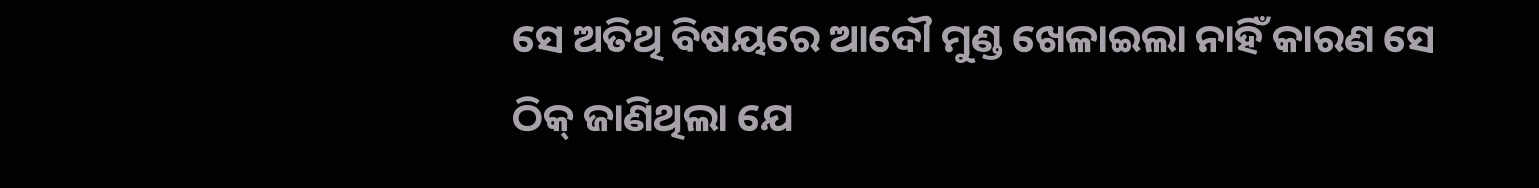ସେ ଅତିଥି ବିଷୟରେ ଆଦୌ ମୁଣ୍ଡ ଖେଳାଇଲା ନାହିଁ କାରଣ ସେ ଠିକ୍ ଜାଣିଥିଲା ଯେ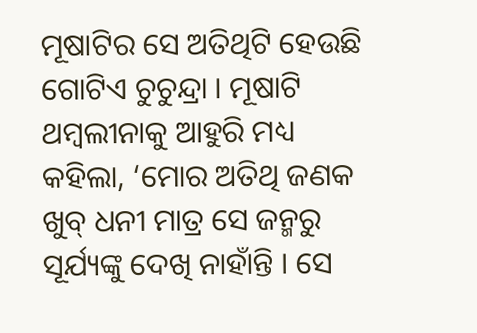ମୂଷାଟିର ସେ ଅତିଥିଟି ହେଉଛି ଗୋଟିଏ ଚୁଚୁନ୍ଦ୍ରା । ମୂଷାଟି ଥମ୍ବଲୀନାକୁ ଆହୁରି ମଧ୍ୟ କହିଲା, ‘ମୋର ଅତିଥି ଜଣକ ଖୁବ୍ ଧନୀ ମାତ୍ର ସେ ଜନ୍ମରୁ ସୂର୍ଯ୍ୟଙ୍କୁ ଦେଖି ନାହାଁନ୍ତି । ସେ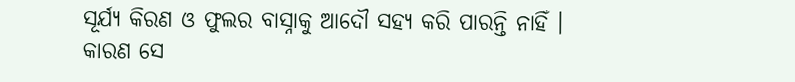ସୂର୍ଯ୍ୟ କିରଣ ଓ ଫୁଲର ବାସ୍ନାକୁ ଆଦୌ ସହ୍ୟ କରି ପାରନ୍ତି ନାହିଁ । କାରଣ ସେ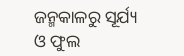ଜନ୍ମକାଳରୁ ସୂର୍ଯ୍ୟ ଓ ଫୁଲ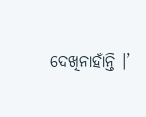ଦେଖିନାହାଁନ୍ତି ।’